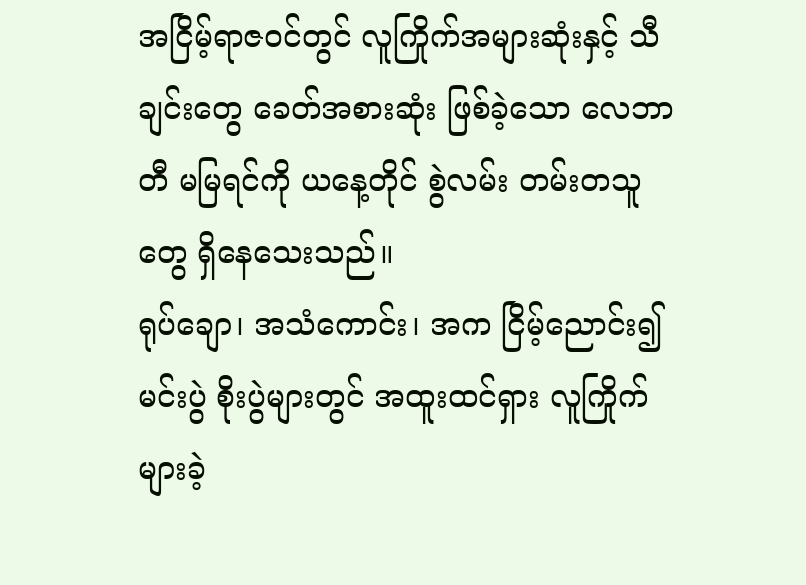အငြိမ့်ရာဇဝင်တွင် လူကြိုက်အများဆုံးနှင့် သီချင်းတွေ ခေတ်အစားဆုံး ဖြစ်ခဲ့သော လေဘာတီ မမြရင်ကို ယနေ့တိုင် စွဲလမ်း တမ်းတသူတွေ ရှိနေသေးသည်။
ရုပ်ချော၊ အသံကောင်း၊ အက ငြိမ့်ညောင်း၍ မင်းပွဲ စိုးပွဲများတွင် အထူးထင်ရှား လူကြိုက်များခဲ့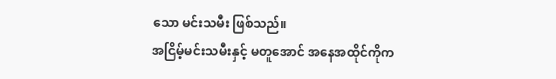သော မင်းသမီး ဖြစ်သည်။
အငြိမ့်မင်းသမီးနှင့် မတူအောင် အနေအထိုင်ကိုက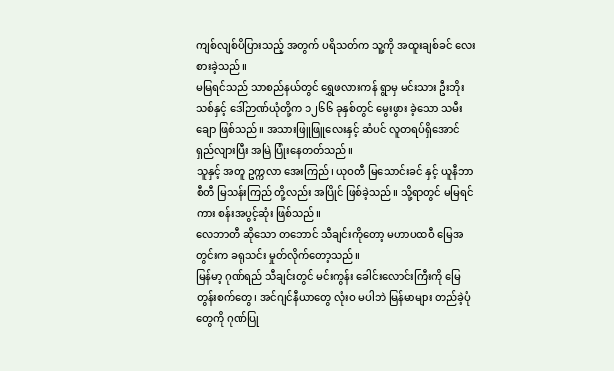ကျစ်လျစ်ပိပြားသည့် အတွက် ပရိသတ်က သူ့ကို အထူးချစ်ခင် လေးစားခဲ့သည်။
မမြရင်သည် သာစည်နယ်တွင် ရွှေဖလားကန် ရွာမှ မင်းသား ဦးဘိုးသစ်နှင့် ဒေါ်ဉာဏ်ယုံတို့က ၁၂၆၆ ခုနှစ်တွင် မွေးဖွား ခဲ့သော သမီးချော ဖြစ်သည်။ အသားဖြူဖြူလေးနှင့် ဆံပင် လူတရပ်ရှိအောင် ရှည်လျားပြီး အမြဲ ပြုံးနေတတ်သည်။
သူနှင့် အတူ ဥက္ကလာ အေးကြည်၊ ယုဝတီ မြသောင်းခင် နှင့် ယူနီဘာစီတီ မြသန်းကြည် တို့လည်း အပြိုင် ဖြစ်ခဲ့သည်။ သို့ရာတွင် မမြရင်ကား စန်းအပွင့်ဆုံး ဖြစ်သည်။
လေဘာတီ ဆိုသော တဘောင် သီချင်းကိုတော့ မဟာပထဝီ မြေအတွင်းက ခရုသင်း မှုတ်လိုက်တော့သည်။
မြန်မာ့ ဂုဏ်ရည် သီချင်းတွင် မင်းကွန်း ခေါင်းလောင်းကြီးကို မြေတွန်းစက်တွေ၊ အင်ဂျင်နီယာတွေ လုံးဝ မပါဘဲ မြန်မာများ တည်ခဲ့ပုံတွေကို ဂုဏ်ပြု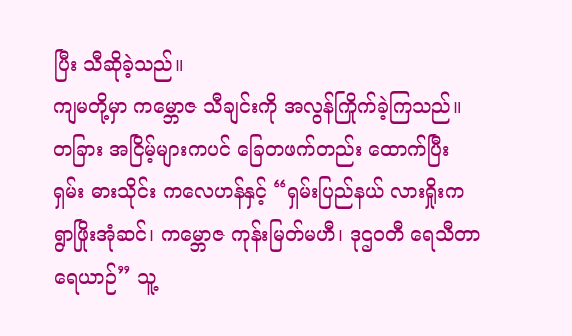ပြီး သီဆိုခဲ့သည်။
ကျမတို့မှာ ကမ္ဘောဇ သီချင်းကို အလွန်ကြိုက်ခဲ့ကြသည်။ တခြား အငြိမ့်များကပင် ခြေတဖက်တည်း ထောက်ပြီး ရှမ်း ဓားသိုင်း ကလေဟန်နှင့် “ရှမ်းပြည်နယ် လားရှိုးက ရွာဖြိုးအုံဆင်၊ ကမ္ဘောဇ ကုန်းမြတ်မဟီ၊ ဒုဌဝတီ ရေသီတာ ရေယာဉ်” သူ့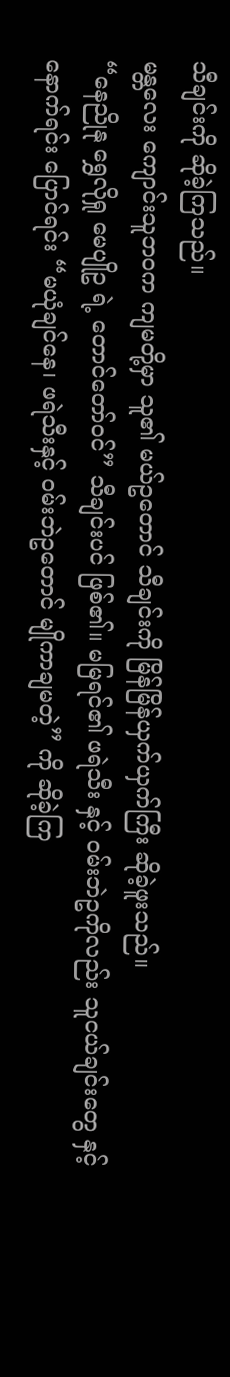သီချင်းကို ဆိုခဲ့ကြသည်။
မန္တလေး ကျောင်းသူဘဝက ကျမတို့မှာ သူ၏ မယ်ဥတောင် သီချင်းကို မြိန်မြိန်ယှက်ယှက်ကြီး ဆိုခဲ့ဖူးသည်။
“နေညိုနု ရွှေလိုရှု မေပျိုဥ ရဲ့ တောင်တော်ဝင်” သီချင်းပင် ဖြစ်၏။ မမြရင်၏ ဖရဲသီး နှင့် ဝမ်းဘဲဥကိုလည်း သူငယ်ချင်းတွေ နှင့် နောက်ရင်း ပြောင်ရင်း “မယုံချင်နေ၊ ဖရဲသီးနှင့် ဝမ်းဘဲဥတောင် မျိုကာချမတဲ့” ကို ဆိုခဲ့ကြ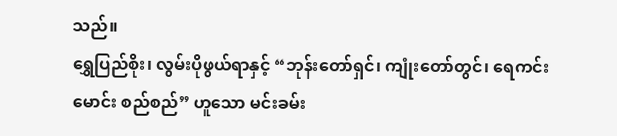သည်။
ရွှေပြည်စိုး၊ လွမ်းပိုဖွယ်ရာနှင့် “ဘုန်းတော်ရှင်၊ ကျုံးတော်တွင်၊ ရေကင်းမောင်း စည်စည်” ဟူသော မင်းခမ်း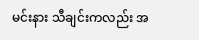မင်းနား သီချင်းကလည်း အ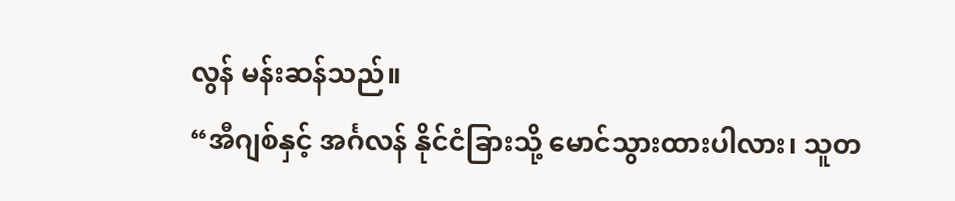လွန် မန်းဆန်သည်။
“အီဂျစ်နှင့် အင်္ဂလန် နိုင်ငံခြားသို့ မောင်သွားထားပါလား၊ သူတ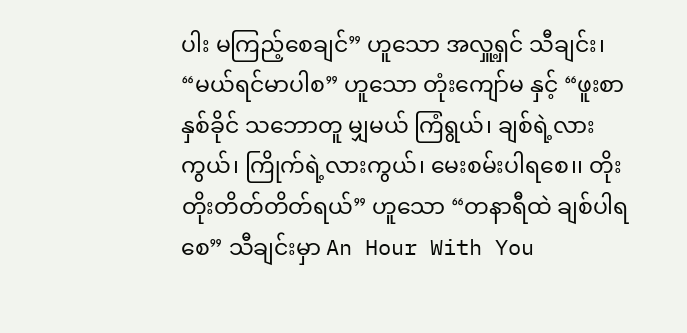ပါး မကြည့်စေချင်” ဟူသော အလှူ့ရှင် သီချင်း၊ “မယ်ရင်မာပါစ” ဟူသော တုံးကျော်မ နှင့် “ဖူးစာ နှစ်ခိုင် သဘောတူ မျှမယ် ကြံရွယ်၊ ချစ်ရဲ့လားကွယ်၊ ကြိုက်ရဲ့လားကွယ်၊ မေးစမ်းပါရစေ၊၊ တိုးတိုးတိတ်တိတ်ရယ်” ဟူသော “တနာရီထဲ ချစ်ပါရစေ” သီချင်းမှာ An Hour With You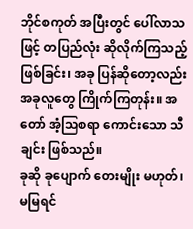ဘိုင်စကုတ် အပြီးတွင် ပေါ်လာသဖြင့် တပြည်လုံး ဆိုလိုက်ကြသည့် ဖြစ်ခြင်း၊ အခု ပြန်ဆိုတော့လည်း အခုလူတွေ ကြိုက်ကြတုန်း။ အတော် အံ့သြစရာ ကောင်းသော သီချင်း ဖြစ်သည်။
ခုဆို ခုပျောက် တေးမျိုး မဟုတ်၊ မမြရင်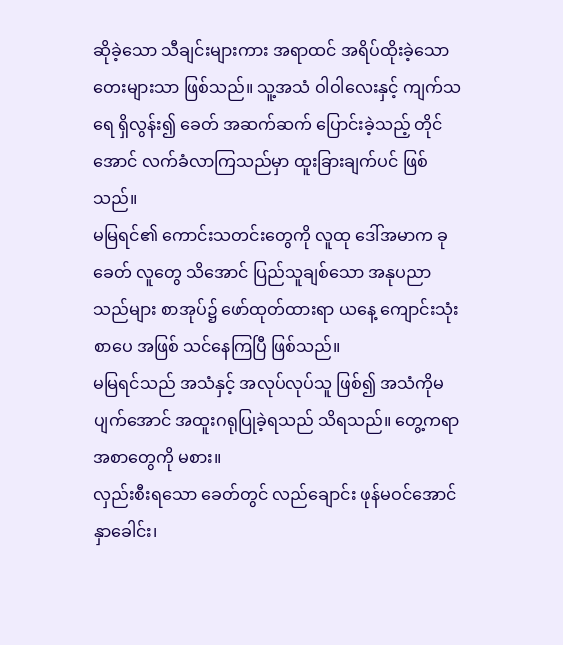ဆိုခဲ့သော သီချင်းများကား အရာထင် အရိပ်ထိုးခဲ့သော တေးများသာ ဖြစ်သည်။ သူ့အသံ ဝါဝါလေးနှင့် ကျက်သရေ ရှိလွန်း၍ ခေတ် အဆက်ဆက် ပြောင်းခဲ့သည့် တိုင်အောင် လက်ခံလာကြသည်မှာ ထူးခြားချက်ပင် ဖြစ်သည်။
မမြရင်၏ ကောင်းသတင်းတွေကို လူထု ဒေါ်အမာက ခုခေတ် လူတွေ သိအောင် ပြည်သူချစ်သော အနုပညာသည်များ စာအုပ်၌ ဖော်ထုတ်ထားရာ ယနေ့ ကျောင်းသုံး စာပေ အဖြစ် သင်နေကြပြီ ဖြစ်သည်။
မမြရင်သည် အသံနှင့် အလုပ်လုပ်သူ ဖြစ်၍ အသံကိုမပျက်အောင် အထူးဂရုပြုခဲ့ရသည် သိရသည်။ တွေ့ကရာ အစာတွေကို မစား။
လှည်းစီးရသော ခေတ်တွင် လည်ချောင်း ဖုန်မဝင်အောင် နှာခေါင်း၊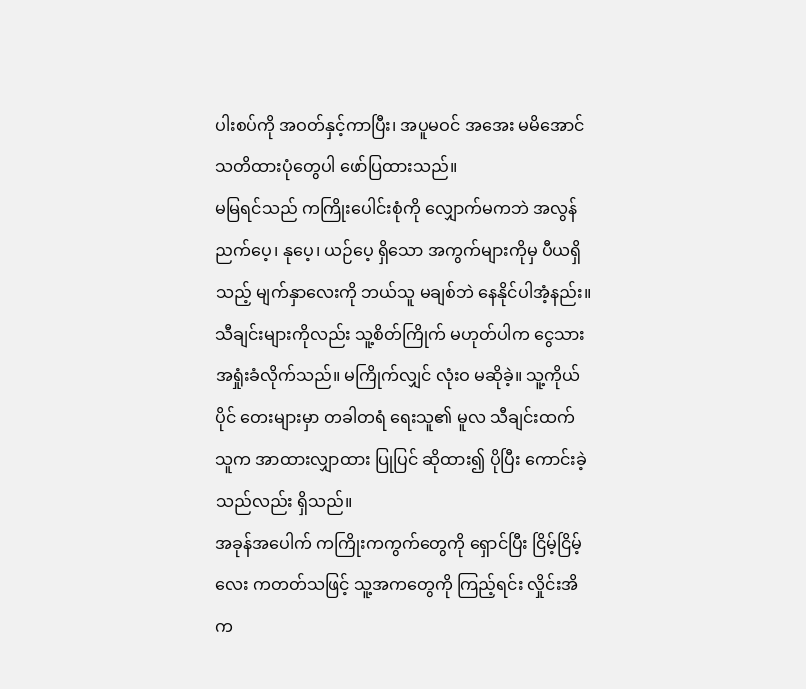ပါးစပ်ကို အဝတ်နှင့်ကာပြီး၊ အပူမဝင် အအေး မမိအောင် သတိထားပုံတွေပါ ဖော်ပြထားသည်။
မမြရင်သည် ကကြိုးပေါင်းစုံကို လျှောက်မကဘဲ အလွန် ညက်ပေ့၊ နုပေ့၊ ယဉ်ပေ့ ရှိသော အကွက်များကိုမှ ပီယရှိသည့် မျက်နှာလေးကို ဘယ်သူ မချစ်ဘဲ နေနိုင်ပါအံ့နည်း။
သီချင်းများကိုလည်း သူ့စိတ်ကြိုက် မဟုတ်ပါက ငွေသား အရှုံးခံလိုက်သည်။ မကြိုက်လျှင် လုံးဝ မဆိုခဲ့။ သူ့ကိုယ်ပိုင် တေးများမှာ တခါတရံ ရေးသူ၏ မူလ သီချင်းထက် သူက အာထားလျှာထား ပြုပြင် ဆိုထား၍ ပိုပြီး ကောင်းခဲ့သည်လည်း ရှိသည်။
အခုန်အပေါက် ကကြိုးကကွက်တွေကို ရှောင်ပြီး ငြိမ့်ငြိမ့်လေး ကတတ်သဖြင့် သူ့အကတွေကို ကြည့်ရင်း လှိုင်းအိ က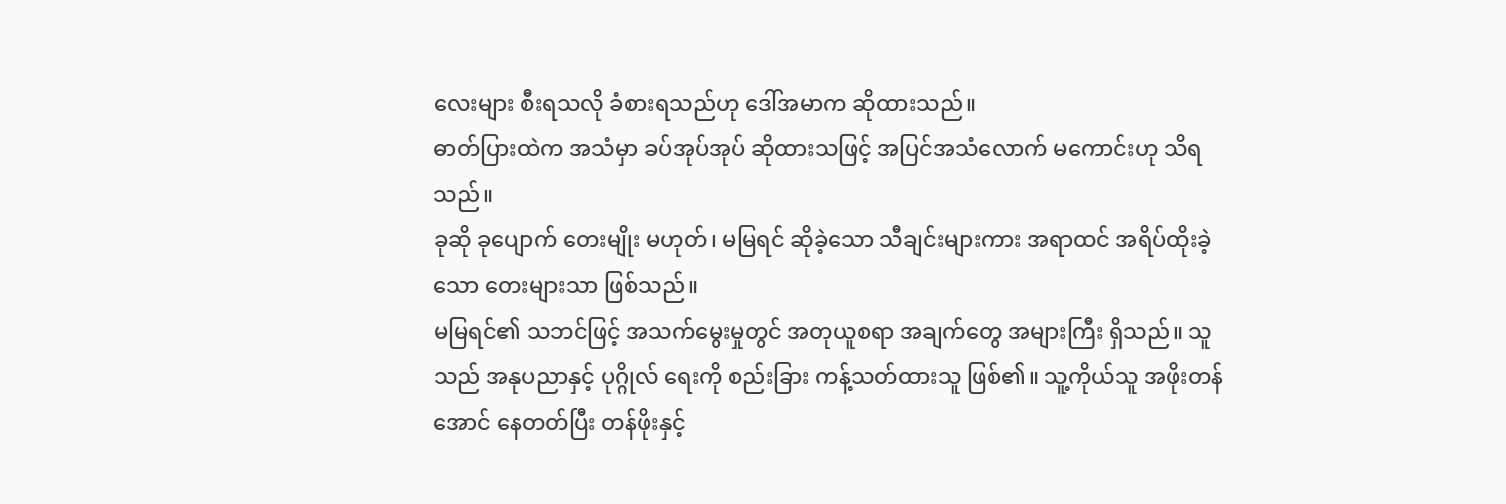လေးများ စီးရသလို ခံစားရသည်ဟု ဒေါ်အမာက ဆိုထားသည်။
ဓာတ်ပြားထဲက အသံမှာ ခပ်အုပ်အုပ် ဆိုထားသဖြင့် အပြင်အသံလောက် မကောင်းဟု သိရသည်။
ခုဆို ခုပျောက် တေးမျိုး မဟုတ်၊ မမြရင် ဆိုခဲ့သော သီချင်းများကား အရာထင် အရိပ်ထိုးခဲ့သော တေးများသာ ဖြစ်သည်။
မမြရင်၏ သဘင်ဖြင့် အသက်မွေးမှုတွင် အတုယူစရာ အချက်တွေ အများကြီး ရှိသည်။ သူသည် အနုပညာနှင့် ပုဂ္ဂိုလ် ရေးကို စည်းခြား ကန့်သတ်ထားသူ ဖြစ်၏။ သူ့ကိုယ်သူ အဖိုးတန်အောင် နေတတ်ပြီး တန်ဖိုးနှင့်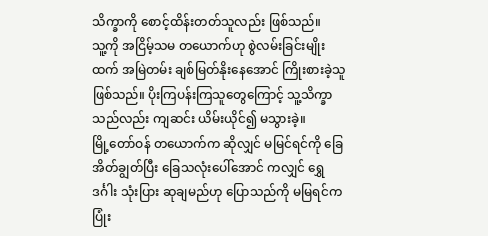သိက္ခာကို စောင့်ထိန်းတတ်သူလည်း ဖြစ်သည်။
သူ့ကို အငြိမ့်သမ တယောက်ဟု စွဲလမ်းခြင်းမျိုးထက် အမြဲတမ်း ချစ်မြတ်နိုးနေအောင် ကြိုးစားခဲ့သူ ဖြစ်သည်။ ပိုးကြပန်းကြသူတွေကြောင့် သူ့သိက္ခာသည်လည်း ကျဆင်း ယိမ်းယိုင်၍ မသွားခဲ့။
မြို့တော်ဝန် တယောက်က ဆိုလျှင် မမြင်ရင်ကို ခြေအိတ်ချွတ်ပြီး ခြေသလုံးပေါ်အောင် ကလျှင် ရွှေဒင်္ဂါး သုံးပြား ဆုချမည်ဟု ပြောသည်ကို မမြရင်က ပြုံး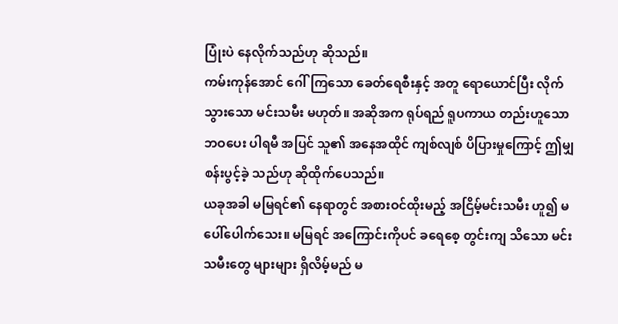ပြုံးပဲ နေလိုက်သည်ဟု ဆိုသည်။
ကမ်းကုန်အောင် ဂေါ်ကြသော ခေတ်ရေစီးနှင့် အတူ ရောယောင်ပြီး လိုက်သွားသော မင်းသမီး မဟုတ်။ အဆိုအက ရုပ်ရည် ရူပကာယ တည်းဟူသော ဘဝပေး ပါရမီ အပြင် သူ၏ အနေအထိုင် ကျစ်လျစ် ပိပြားမှုကြောင့် ဤမျှ စန်းပွင့်ခဲ့ သည်ဟု ဆိုထိုက်ပေသည်။
ယခုအခါ မမြရင်၏ နေရာတွင် အစားဝင်ထိုးမည့် အငြိမ့်မင်းသမီး ဟူ၍ မပေါ်ပေါက်သေး။ မမြရင် အကြောင်းကိုပင် ခရေစေ့ တွင်းကျ သိသော မင်းသမီးတွေ များများ ရှိလိမ့်မည် မ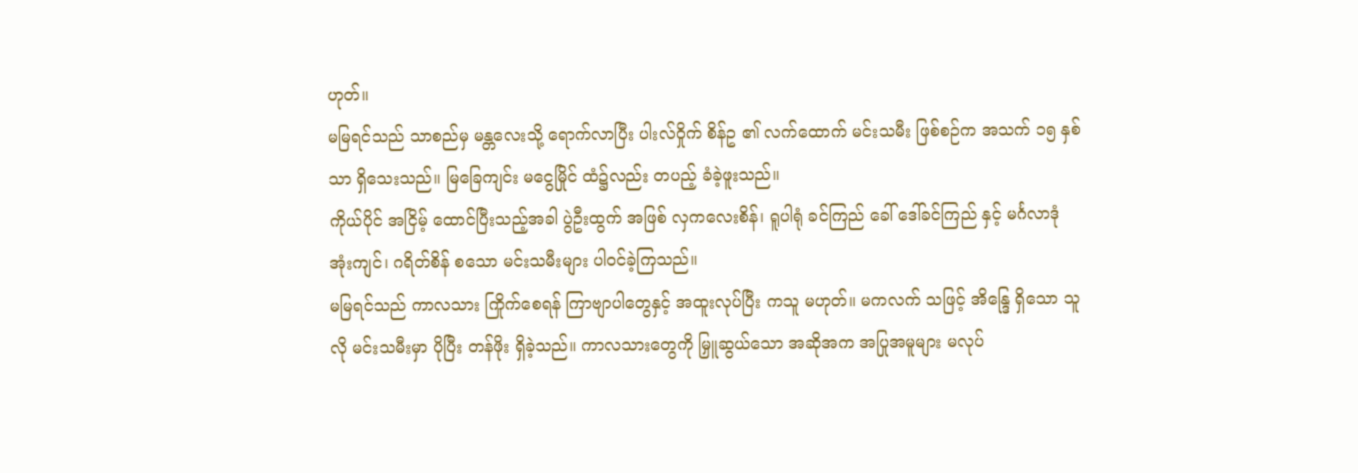ဟုတ်။
မမြရင်သည် သာစည်မှ မန္တလေးသို့ ရောက်လာပြီး ပါးလ်ဝှိုက် စိန်ဥ ၏ လက်ထောက် မင်းသမီး ဖြစ်စဉ်က အသက် ၁၅ နှစ်သာ ရှိသေးသည်။ မြခြေကျင်း မငွေမြိုင် ထံ၌လည်း တပည့် ခံခဲ့ဖူးသည်။
ကိုယ်ပိုင် အငြိမ့် ထောင်ပြီးသည့်အခါ ပွဲဦးထွက် အဖြစ် လှကလေးစိန်၊ ရူပါရုံ ခင်ကြည် ခေါ် ဒေါ်ခင်ကြည် နှင့် မင်္ဂလာဒုံ အုံးကျင်၊ ဂရိတ်စိန် စသော မင်းသမီးများ ပါဝင်ခဲ့ကြသည်။
မမြရင်သည် ကာလသား ကြိုက်စေရန် ကြာဗျာပါတွေနှင့် အထူးလုပ်ပြီး ကသူ မဟုတ်။ မကလက် သဖြင့် အိန္ဒြေ ရှိသော သူလို မင်းသမီးမှာ ပိုပြီး တန်ဖိုး ရှိခဲ့သည်။ ကာလသားတွေကို မြှူဆွယ်သော အဆိုအက အပြုအမူများ မလုပ်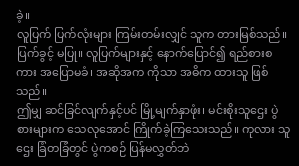ခဲ့။
လူပြက် ပြက်လုံးများ ကြမ်းတမ်းလျှင် သူက တားမြစ်သည်။ ပြက်ခွင့် မပြု။ လူပြက်များနှင့် နောက်ပြောင်၍ ရည်စားစကား အပြောမခံ၊ အဆိုအက ကိုသာ အဓိက ထားသူ ဖြစ်သည်။
ဤမျှ ဆင်ခြင်လျက်နှင့်ပင် မြို့မျက်နှာဖုံး၊ မင်းစိုးသူဌေး ပွဲစားများက သေလုအောင် ကြိုက်ခဲ့ကြသေးသည်။ ကုလား သူဌေး ခြံတခြံတွင် ပွဲကစဉ် ပြန်မလွှတ်ဘဲ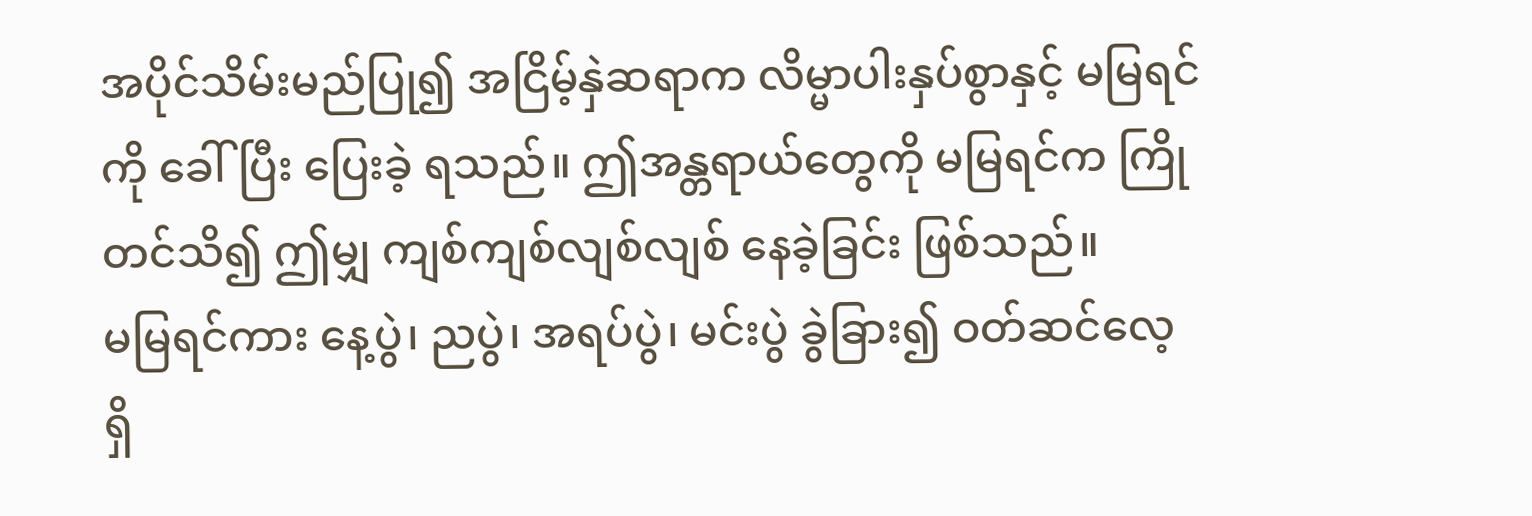အပိုင်သိမ်းမည်ပြု၍ အငြိမ့်နှဲဆရာက လိမ္မာပါးနှပ်စွာနှင့် မမြရင်ကို ခေါ်ပြီး ပြေးခဲ့ ရသည်။ ဤအန္တရာယ်တွေကို မမြရင်က ကြိုတင်သိ၍ ဤမျှ ကျစ်ကျစ်လျစ်လျစ် နေခဲ့ခြင်း ဖြစ်သည်။
မမြရင်ကား နေ့ပွဲ၊ ညပွဲ၊ အရပ်ပွဲ၊ မင်းပွဲ ခွဲခြား၍ ဝတ်ဆင်လေ့ ရှိ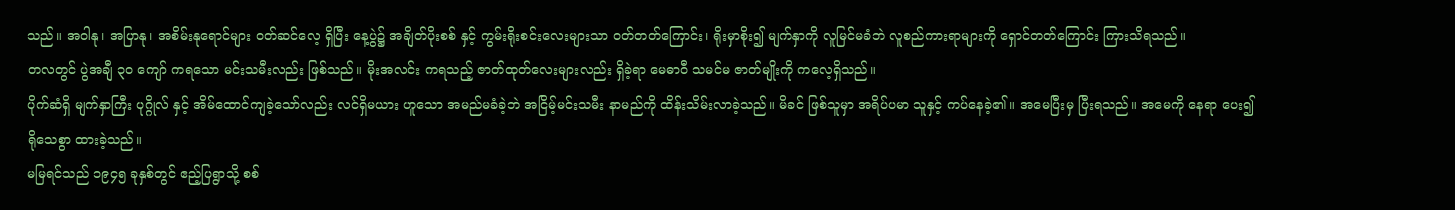သည်။ အဝါနု၊ အပြာနု၊ အစိမ်းနုရောင်များ ဝတ်ဆင်လေ့ ရှိပြီး နေ့ပွဲ၌ အချိတ်ပိုးစစ် နှင့် ကွမ်းရိုးစင်းလေးများသာ ဝတ်တတ်ကြောင်း၊ ရိုးမှာစိုး၍ မျက်နှာကို လူမြင်မခံဘဲ လူစည်ကားရာများကို ရှောင်တတ်ကြောင်း ကြားသိရသည်။
တလတွင် ပွဲအချီ ၃၀ ကျော် ကရသော မင်းသမီးလည်း ဖြစ်သည်။ မိုးအလင်း ကရသည့် ဇာတ်ထုတ်လေးများလည်း ရှိခဲ့ရာ မေဓာဝီ သမင်မ ဇာတ်မျိုးကို ကလေ့ရှိသည်။
ပိုက်ဆံရှိ မျက်နှာကြီး ပုဂ္ဂိုလ် နှင့် အိမ်ထောင်ကျခဲ့သော်လည်း လင်ရှိမယား ဟူသော အမည်မခံခဲ့ဘဲ အငြိမ့်မင်းသမီး နာမည်ကို ထိန်းသိမ်းလာခဲ့သည်။ မိခင် ဖြစ်သူမှာ အရိပ်ပမာ သူနှင့် ကပ်နေခဲ့၏။ အမေပြီးမှ ပြီးရသည်။ အမေကို နေရာ ပေး၍ ရိုသေစွာ ထားခဲ့သည်။
မမြရင်သည် ၁၉၄၅ ခုနှစ်တွင် ဧည့်ပြရွာသို့ စစ်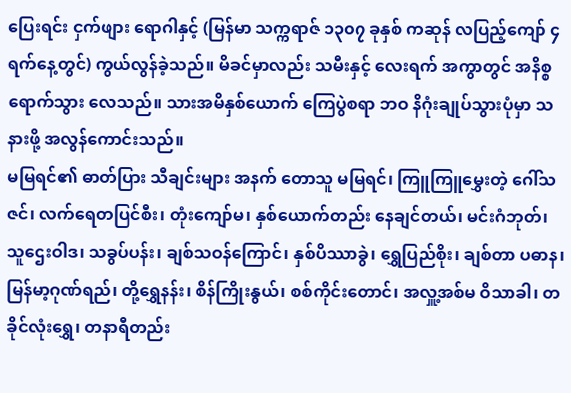ပြေးရင်း ငှက်ဖျား ရောဂါနှင့် (မြန်မာ သက္ကရာဇ် ၁၃၀၇ ခုနှစ် ကဆုန် လပြည့်ကျော် ၄ ရက်နေ့တွင်) ကွယ်လွန်ခဲ့သည်။ မိခင်မှာလည်း သမီးနှင့် လေးရက် အကွာတွင် အနိစ္စ ရောက်သွား လေသည်။ သားအမိနှစ်ယောက် ကြေပွဲစရာ ဘဝ နိဂုံးချုပ်သွားပုံမှာ သနားဖို့ အလွန်ကောင်းသည်။
မမြရင်၏ ဓာတ်ပြား သီချင်းများ အနက် တောသူ မမြရင်၊ ကြူကြူမွှေးတဲ့ ဂေါ်သဇင်၊ လက်ရေတပြင်စီး၊ တုံးကျော်မ၊ နှစ်ယောက်တည်း နေချင်တယ်၊ မင်းဂံဘုတ်၊ သူဌေးဝါဒ၊ သခွပ်ပန်း၊ ချစ်သဝန်ကြောင်၊ နှစ်ပိဿာခွဲ၊ ရွှေပြည်စိုး၊ ချစ်တာ ပဓာန၊ မြန်မာ့ဂုဏ်ရည်၊ တို့ရွှေနန်း၊ စိန်ကြိုးနွယ်၊ စစ်ကိုင်းတောင်၊ အလှူ့အစ်မ ဝိသာခါ၊ တခိုင်လုံးရွှေ၊ တနာရီတည်း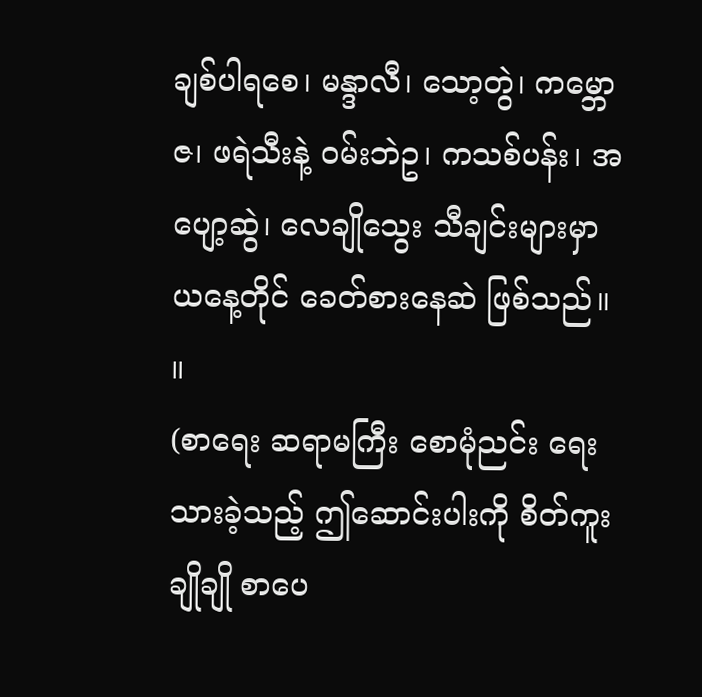ချစ်ပါရစေ၊ မန္ဒာလီ၊ သော့တွဲ၊ ကမ္ဘောဇ၊ ဖရဲသီးနဲ့ ဝမ်းဘဲဥ၊ ကသစ်ပန်း၊ အပျော့ဆွဲ၊ လေချိုသွေး သီချင်းများမှာ ယနေ့တိုင် ခေတ်စားနေဆဲ ဖြစ်သည်။ ။
(စာရေး ဆရာမကြီး စောမုံညင်း ရေးသားခဲ့သည့် ဤဆောင်းပါးကို စိတ်ကူးချိုချို စာပေ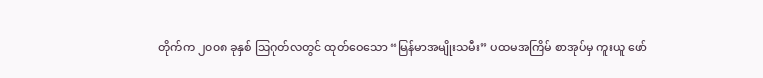တိုက်က ၂၀၀၈ ခုနှစ် သြဂုတ်လတွင် ထုတ်ဝေသော “မြန်မာအမျိုးသမီး” ပထမအကြိမ် စာအုပ်မှ ကူးယူ ဖော်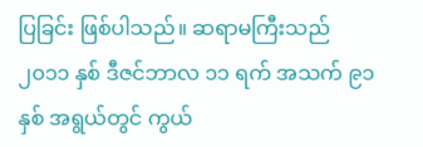ပြခြင်း ဖြစ်ပါသည်။ ဆရာမကြီးသည် ၂၀၁၁ နှစ် ဒီဇင်ဘာလ ၁၁ ရက် အသက် ၉၁ နှစ် အရွယ်တွင် ကွယ်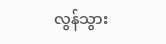လွန်သွား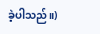ခဲ့ပါသည်။)